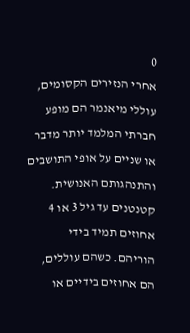0
אחרי הנזירים הקסומים, עוללי מיאנמר הם מופע חברתי המלמד יותר מדבר או שניים על אופי התושבים והתנהגותם האנושית.
קטנטנים עד גיל 3 או 4 אחוזים תמיד בידי הוריהם. כשהם עוללים, הם אחוזים בידיים או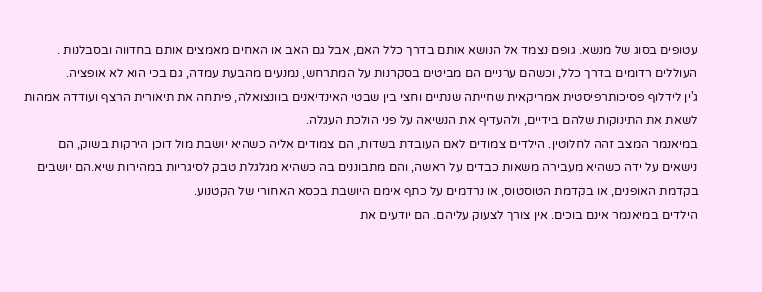עטופים בסוג של מנשא. גופם נצמד אל הנושא אותם בדרך כלל האם, אבל גם האב או האחים מאמצים אותם בחדווה ובסבלנות . העוללים רדומים בדרך כלל, וכשהם ערניים הם מביטים בסקרנות על המתרחש, נמנעים מהבעת עמדה, גם בכי הוא לא אופציה.
ג'ין לידלוף פסיכותרפיסטית אמריקאית שחייתה שנתיים וחצי בין שבטי האינדיאנים בוונצואלה, פיתחה את תיאורית הרצף ועודדה אמהות לשאת את התינוקות שלהם בידיים, ולהעדיף את הנשיאה על פני הולכת העגלה.
במיאנמר המצב זהה לחלוטין. הילדים צמודים לאם העובדת בשדות, הם צמודים אליה כשהיא יושבת מול דוכן הירקות בשוק, הם נישאים על ידה כשהיא מעבירה משאות כבדים על ראשה, והם מתבוננים בה כשהיא מגלגלת טבק לסיגריות במהירות שיא.הם יושבים בקדמת האופנים, או בקדמת הטוסטוס, או נרדמים על כתף אימם היושבת בכסא האחורי של הקטנוע.
הילדים במיאנמר אינם בוכים. אין צורך לצעוק עליהם. הם יודעים את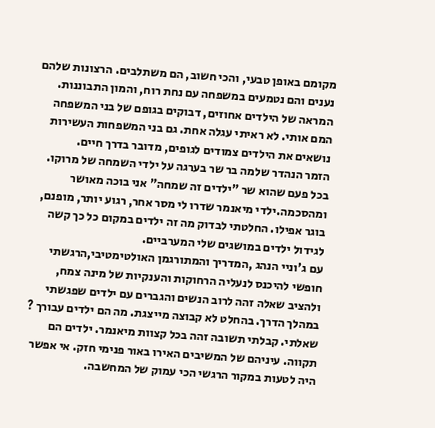מקומם באופן טבעי, והכי חשוב, הם משתלבים. הרצונות שלהם נענים והם נטמעים במשפחה עם נחת רוח, והמון התבוננות.
המראה של הילדים אחוזים, דבוקים בגופם של בני המשפחה המם אותי. לא ראיתי עגלה אחת. גם בני המשפחות העשירות נושאים את הילדים צמודים לגופים, מדובר בדרך חיים.
הזמר הנהדר שלמה בר שר בערגה על ילדי השמחה של מרוקו. בכל פעם שהוא שר "ילדים זה שמחה" אני בוכה מאושר ומהסכמה.ילדי מיאנמר שדרו לי מסר אחר, רגוע יותר, מופנם, בוגר אפילו. החלטתי לבדוק מה זה ילדים במקום כל כך קשה לגידול ילדים במושגים שלי המערביים.
עם ג'וניי הנהג ,המדריך והמתורגמן האולטימטיבי,הרגשתי חופשי להיכנס לנעליה הרחוקות והענקיות של מינה צמח, ולהציב שאלה זהה לרוב הנשים והגברים עם ילדים שפגשתי במהלך הדרך. בהחלט לא קבוצה מייצגת. מה הם ילדים עבורך ? שאלתי. קבלתי תשובה זהה בכל קצוות מיאנמר. ילדים הם תקווה. עיניהם של המשיבים האירו באור פנימי חזק. אי אפשר היה לטעות במקור הרגשי הכי עמוק של המחשבה.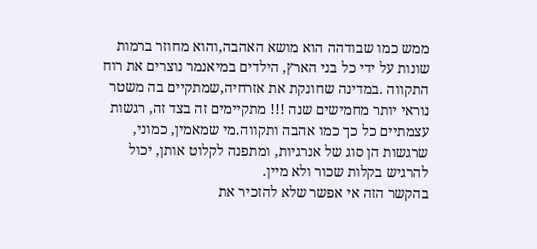ממש כמו שבודהה הוא מושא האהבה,והוא מחוזר ברמות שונות על ידי כל בני הארץ, הילדים במיאנמר נוצרים את רוח התקווה .במדינה שחונקת את אזרחיה,שמתקיים בה משטר נוראי יותר מחמישים שנה !!! מתקיימים זה בצד זה, רגשות עצמתיים כל כך כמו אהבה ותקווה.מי שמאמין, כמוני, שרגשות הן סוג של אנרגיות, ומתפנה לקלוט אותן, יכול להרגיש בקלות שכור ולא מיין.
בהקשר הזה אי אפשר שלא להזכיר את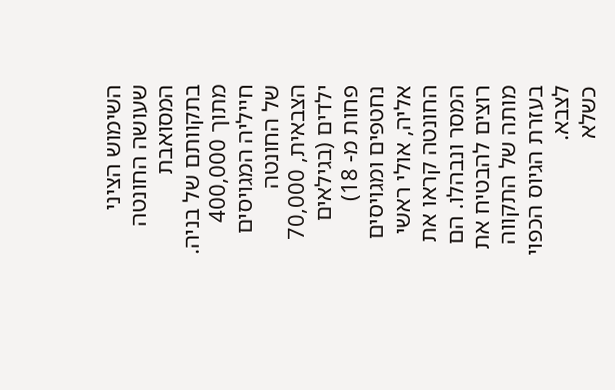השימוש הציני שעושה החונטה המסואבת בתקוותם של בניה. מתוך 400,000 חייליה המגויסים של החונטה הצבאית, 70,000 ילדים (בגילאים פחות מ- 18) נחטפים ומגויסים אליה, אולי ראשי החונטה קראו את המסר ונבהלו. הם רוצים להבטיח את מותה של התקווה בעזרת הגיוס הכפוי לצבא.
כשלא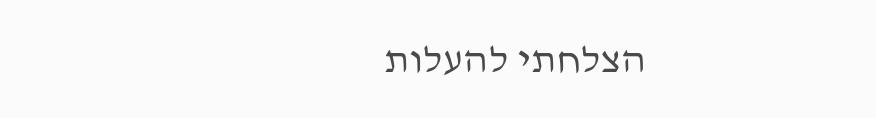הצלחתי להעלות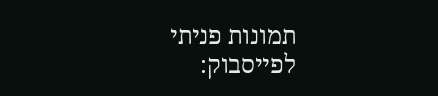תמונות פניתי לפייסבוק: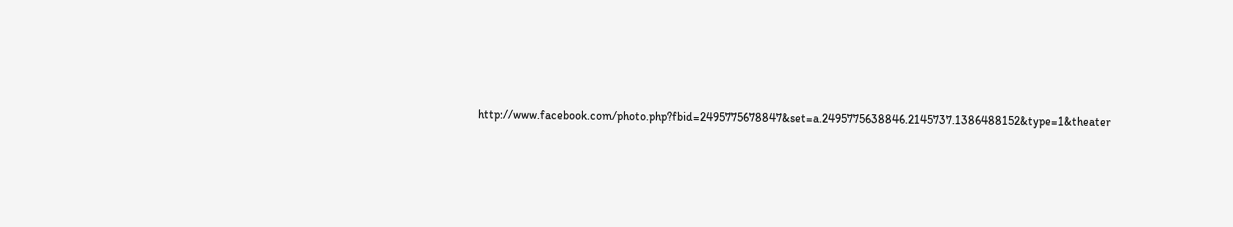http://www.facebook.com/photo.php?fbid=2495775678847&set=a.2495775638846.2145737.1386488152&type=1&theater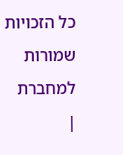כל הזכויות שמורות למחברת
|